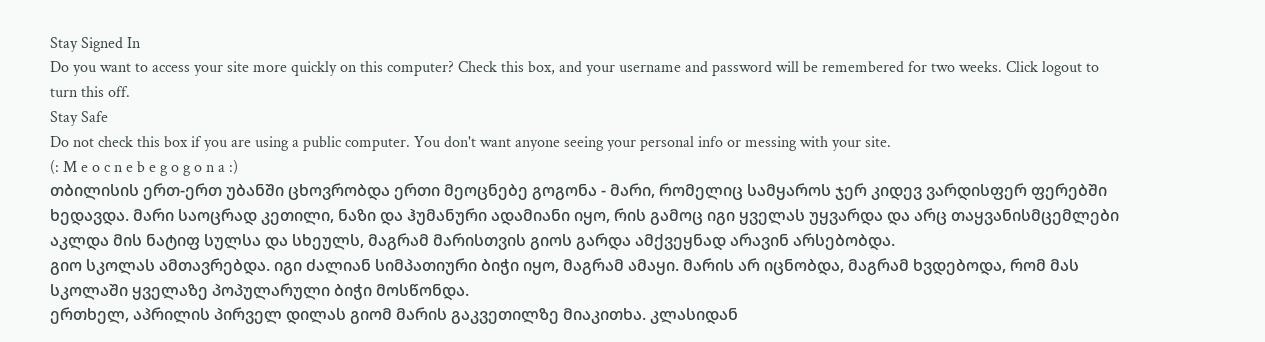Stay Signed In
Do you want to access your site more quickly on this computer? Check this box, and your username and password will be remembered for two weeks. Click logout to turn this off.
Stay Safe
Do not check this box if you are using a public computer. You don't want anyone seeing your personal info or messing with your site.
(: M e o c n e b e g o g o n a :)
თბილისის ერთ-ერთ უბანში ცხოვრობდა ერთი მეოცნებე გოგონა - მარი, რომელიც სამყაროს ჯერ კიდევ ვარდისფერ ფერებში ხედავდა. მარი საოცრად კეთილი, ნაზი და ჰუმანური ადამიანი იყო, რის გამოც იგი ყველას უყვარდა და არც თაყვანისმცემლები აკლდა მის ნატიფ სულსა და სხეულს, მაგრამ მარისთვის გიოს გარდა ამქვეყნად არავინ არსებობდა.
გიო სკოლას ამთავრებდა. იგი ძალიან სიმპათიური ბიჭი იყო, მაგრამ ამაყი. მარის არ იცნობდა, მაგრამ ხვდებოდა, რომ მას სკოლაში ყველაზე პოპულარული ბიჭი მოსწონდა.
ერთხელ, აპრილის პირველ დილას გიომ მარის გაკვეთილზე მიაკითხა. კლასიდან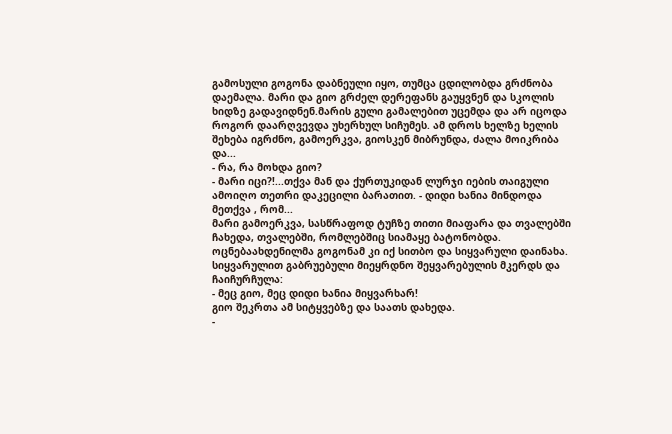გამოსული გოგონა დაბნეული იყო, თუმცა ცდილობდა გრძნობა დაემალა. მარი და გიო გრძელ დერეფანს გაუყვნენ და სკოლის ხიდზე გადავიდნენ.მარის გული გამალებით უცემდა და არ იცოდა როგორ დაარღვევდა უხერხულ სიჩუმეს. ამ დროს ხელზე ხელის შეხება იგრძნო, გამოერკვა, გიოსკენ მიბრუნდა, ძალა მოიკრიბა და...
- რა, რა მოხდა გიო?
- მარი იცი?!...თქვა მან და ქურთუკიდან ლურჯი იების თაიგული ამოიღო თეთრი დაკეცილი ბარათით. - დიდი ხანია მინდოდა მეთქვა , რომ...
მარი გამოერკვა, სასწრაფოდ ტუჩზე თითი მიაფარა და თვალებში ჩახედა, თვალებში, რომლებშიც სიამაყე ბატონობდა. ოცნებაახდენილმა გოგონამ კი იქ სითბო და სიყვარული დაინახა. სიყვარულით გაბრუებული მიეყრდნო შეყვარებულის მკერდს და ჩაიჩურჩულა:
- მეც გიო, მეც დიდი ხანია მიყვარხარ!
გიო შეკრთა ამ სიტყვებზე და საათს დახედა.
-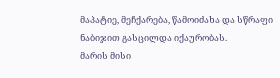მაპატიე, მეჩქარება, წამოიძახა და სწრაფი ნაბიჯით გასცილდა იქაურობას.
მარის მისი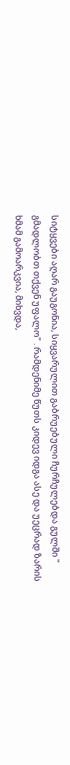სიტყვები აღარ გაუგონია, სიყვარულით გაბრუებული ჩურჩულებდა გულში " გმადლობთ თქვენ უფალო" . რამდენიმე წუთს კიდევ იდგა ასე და უეცრად ზარის ხმამ გამოარკვია, მიხვდა,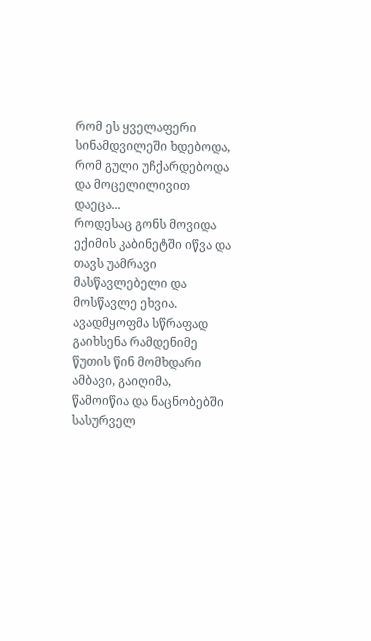რომ ეს ყველაფერი სინამდვილეში ხდებოდა, რომ გული უჩქარდებოდა და მოცელილივით დაეცა...
როდესაც გონს მოვიდა ექიმის კაბინეტში იწვა და თავს უამრავი მასწავლებელი და მოსწავლე ეხვია. ავადმყოფმა სწრაფად გაიხსენა რამდენიმე წუთის წინ მომხდარი ამბავი, გაიღიმა, წამოიწია და ნაცნობებში სასურველ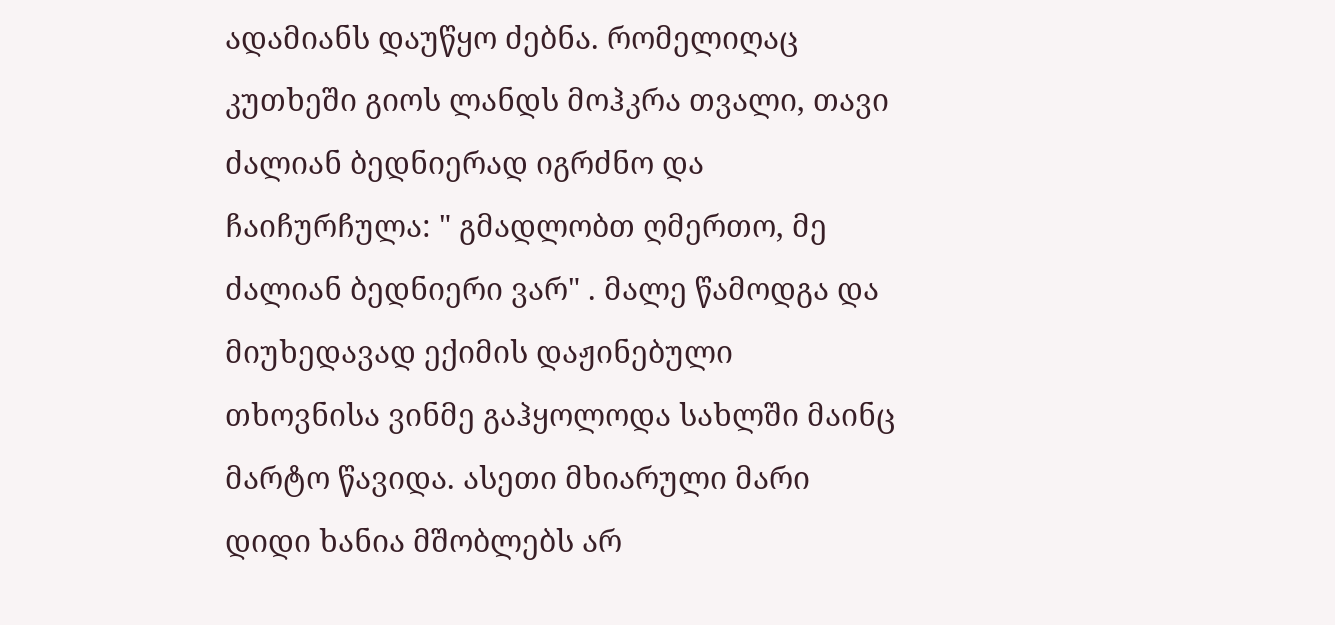ადამიანს დაუწყო ძებნა. რომელიღაც კუთხეში გიოს ლანდს მოჰკრა თვალი, თავი ძალიან ბედნიერად იგრძნო და ჩაიჩურჩულა: " გმადლობთ ღმერთო, მე ძალიან ბედნიერი ვარ" . მალე წამოდგა და მიუხედავად ექიმის დაჟინებული თხოვნისა ვინმე გაჰყოლოდა სახლში მაინც მარტო წავიდა. ასეთი მხიარული მარი დიდი ხანია მშობლებს არ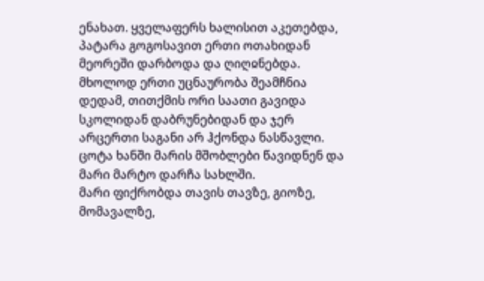ენახათ. ყველაფერს ხალისით აკეთებდა, პატარა გოგოსავით ერთი ოთახიდან მეორეში დარბოდა და ღიღჲნებდა. მხოლოდ ერთი უცნაურობა შეამჩნია დედამ, თითქმის ორი საათი გავიდა სკოლიდან დაბრუნებიდან და ჯერ არცერთი საგანი არ ჰქონდა ნასწავლი. ცოტა ხანში მარის მშობლები წავიდნენ და მარი მარტო დარჩა სახლში.
მარი ფიქრობდა თავის თავზე, გიოზე, მომავალზე,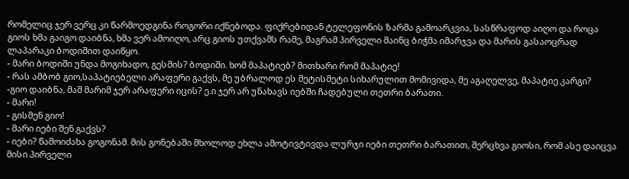რომელიც ჯერ ვერც კი წარმოედგინა როგორი იქნებოდა. ფიქრებიდან ტელეფონის ზარმა გამოარკვია, სასწრაფოდ აიღო და როცა გიოს ხმა გაიგო დაიბნა, ხმა ვერ ამოიღო, არც გიოს უთქვამს რამე, მაგრამ პირველი მაინც ბიჭმა იმარჯვა და მარის გასაოცრად ლაპარაკი ბოდიშით დაიწყო.
- მარი ბოდიში უნდა მოგიხადო, გესმის? ბოდიში. ხომ მაპატიებ? მითხარი რომ მაპატიე!
- რას ამბობ გიო,საპატიებელი არაფერი გაქვს, მე უბრალოდ ეს მეტისმეტი სიხარულით მომივიდა, მე აგაღელვე, მაპატიე კარგი?
-გიო დაიბნა, მაშ მარიმ ჯერ არაფერი იცის? ე.ი ჯერ არ უნახავს იებში ჩადებული თეთრი ბარათი.
- მარი!
- გისმენ გიო!
- მარი იები შენ გაქვს?
- იები? წამოიძახა გოგონამ. მის გონებაში მხოლოდ ეხლა ამოტივტივდა ლურჯი იები თეთრი ბარათით, შერცხვა გიოსი, რომ ასე დაიცვა მისი პირველი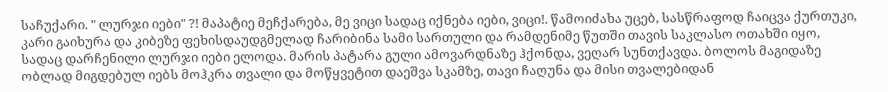საჩუქარი. " ლურჯი იები" ?! მაპატიე მეჩქარება, მე ვიცი სადაც იქნება იები, ვიცი!. წამოიძახა უცებ, სასწრაფოდ ჩაიცვა ქურთუკი, კარი გაიხურა და კიბეზე ფეხისდაუდგმელად ჩარიბინა სამი სართული და რამდენიმე წუთში თავის საკლასო ოთახში იყო, სადაც დარჩენილი ლურჯი იები ელოდა. მარის პატარა გული ამოვარდნაზე ჰქონდა, ვეღარ სუნთქავდა. ბოლოს მაგიდაზე ობლად მიგდებულ იებს მოჰკრა თვალი და მოწყვეტით დაეშვა სკამზე, თავი ჩაღუნა და მისი თვალებიდან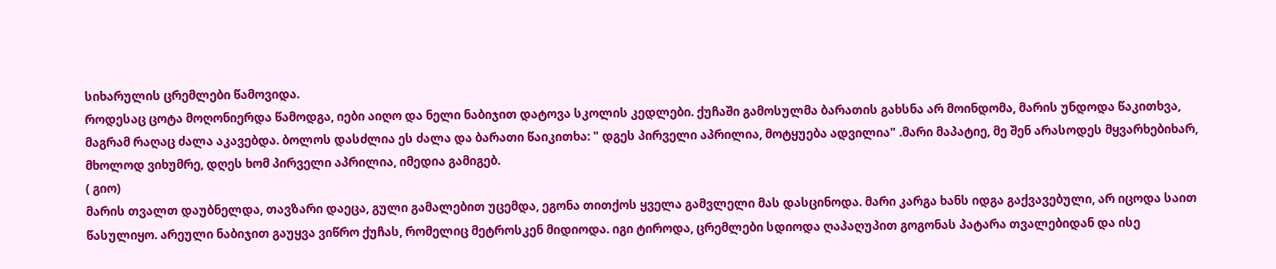სიხარულის ცრემლები წამოვიდა.
როდესაც ცოტა მოღონიერდა წამოდგა, იები აიღო და ნელი ნაბიჯით დატოვა სკოლის კედლები. ქუჩაში გამოსულმა ბარათის გახსნა არ მოინდომა, მარის უნდოდა წაკითხვა, მაგრამ რაღაც ძალა აკავებდა. ბოლოს დასძლია ეს ძალა და ბარათი წაიკითხა: " დგეს პირველი აპრილია, მოტყუება ადვილია" .მარი მაპატიე, მე შენ არასოდეს მყვარხებიხარ, მხოლოდ ვიხუმრე, დღეს ხომ პირველი აპრილია, იმედია გამიგებ.
( გიო)
მარის თვალთ დაუბნელდა, თავზარი დაეცა, გული გამალებით უცემდა, ეგონა თითქოს ყველა გამვლელი მას დასცინოდა. მარი კარგა ხანს იდგა გაქვავებული, არ იცოდა საით წასულიყო. არეული ნაბიჯით გაუყვა ვიწრო ქუჩას, რომელიც მეტროსკენ მიდიოდა. იგი ტიროდა, ცრემლები სდიოდა ღაპაღუპით გოგონას პატარა თვალებიდან და ისე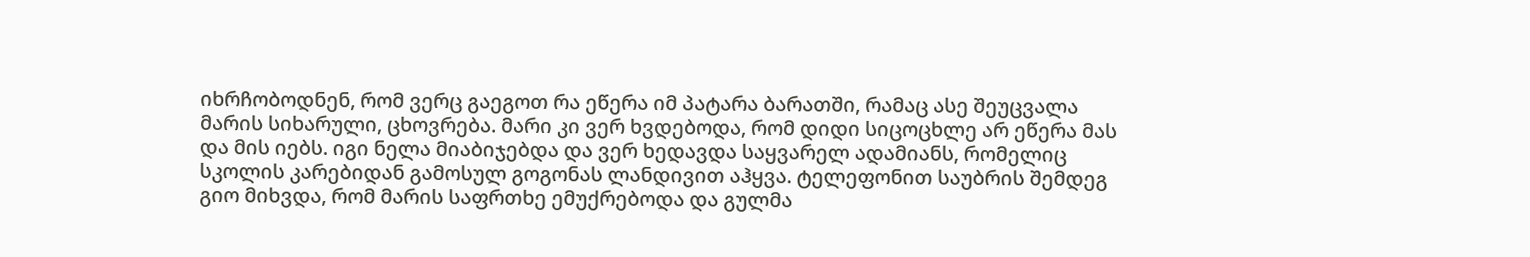იხრჩობოდნენ, რომ ვერც გაეგოთ რა ეწერა იმ პატარა ბარათში, რამაც ასე შეუცვალა მარის სიხარული, ცხოვრება. მარი კი ვერ ხვდებოდა, რომ დიდი სიცოცხლე არ ეწერა მას და მის იებს. იგი ნელა მიაბიჯებდა და ვერ ხედავდა საყვარელ ადამიანს, რომელიც სკოლის კარებიდან გამოსულ გოგონას ლანდივით აჰყვა. ტელეფონით საუბრის შემდეგ გიო მიხვდა, რომ მარის საფრთხე ემუქრებოდა და გულმა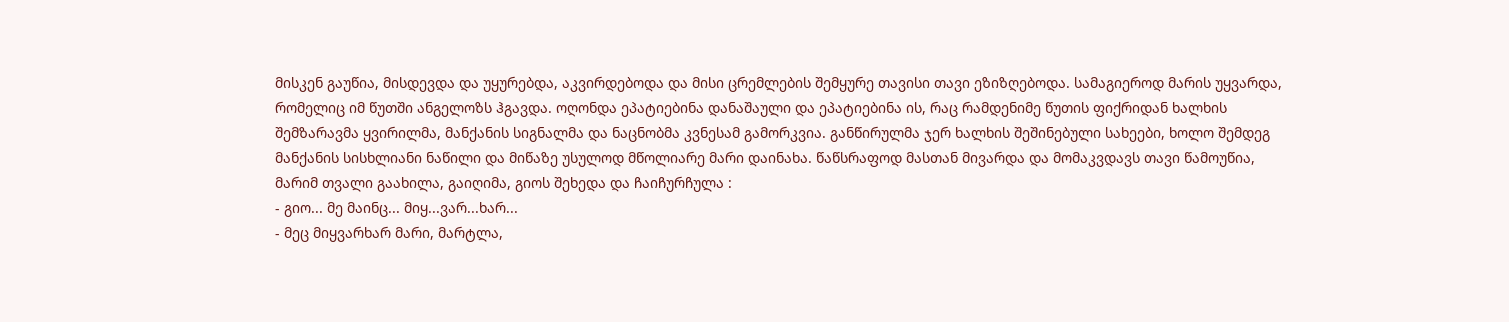მისკენ გაუწია, მისდევდა და უყურებდა, აკვირდებოდა და მისი ცრემლების შემყურე თავისი თავი ეზიზღებოდა. სამაგიეროდ მარის უყვარდა, რომელიც იმ წუთში ანგელოზს ჰგავდა. ოღონდა ეპატიებინა დანაშაული და ეპატიებინა ის, რაც რამდენიმე წუთის ფიქრიდან ხალხის შემზარავმა ყვირილმა, მანქანის სიგნალმა და ნაცნობმა კვნესამ გამორკვია. განწირულმა ჯერ ხალხის შეშინებული სახეები, ხოლო შემდეგ მანქანის სისხლიანი ნაწილი და მიწაზე უსულოდ მწოლიარე მარი დაინახა. წაწსრაფოდ მასთან მივარდა და მომაკვდავს თავი წამოუწია, მარიმ თვალი გაახილა, გაიღიმა, გიოს შეხედა და ჩაიჩურჩულა :
- გიო... მე მაინც... მიყ...ვარ...ხარ...
- მეც მიყვარხარ მარი, მარტლა,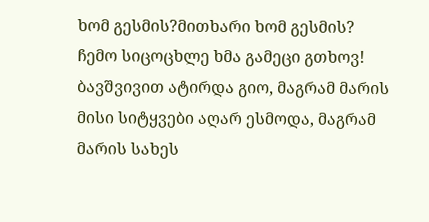ხომ გესმის?მითხარი ხომ გესმის? ჩემო სიცოცხლე ხმა გამეცი გთხოვ! ბავშვივით ატირდა გიო, მაგრამ მარის მისი სიტყვები აღარ ესმოდა, მაგრამ მარის სახეს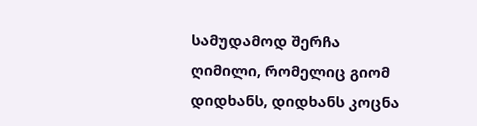სამუდამოდ შერჩა ღიმილი, რომელიც გიომ დიდხანს, დიდხანს კოცნა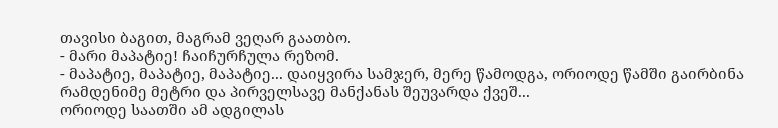თავისი ბაგით, მაგრამ ვეღარ გაათბო.
- მარი მაპატიე! ჩაიჩურჩულა რეზომ.
- მაპატიე, მაპატიე, მაპატიე... დაიყვირა სამჯერ, მერე წამოდგა, ორიოდე წამში გაირბინა რამდენიმე მეტრი და პირველსავე მანქანას შეუვარდა ქვეშ...
ორიოდე საათში ამ ადგილას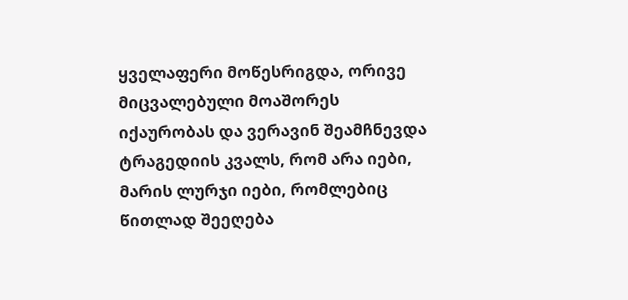ყველაფერი მოწესრიგდა, ორივე მიცვალებული მოაშორეს იქაურობას და ვერავინ შეამჩნევდა ტრაგედიის კვალს, რომ არა იები, მარის ლურჯი იები, რომლებიც წითლად შეეღება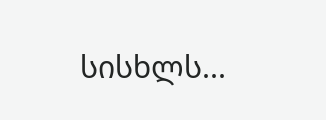სისხლს...